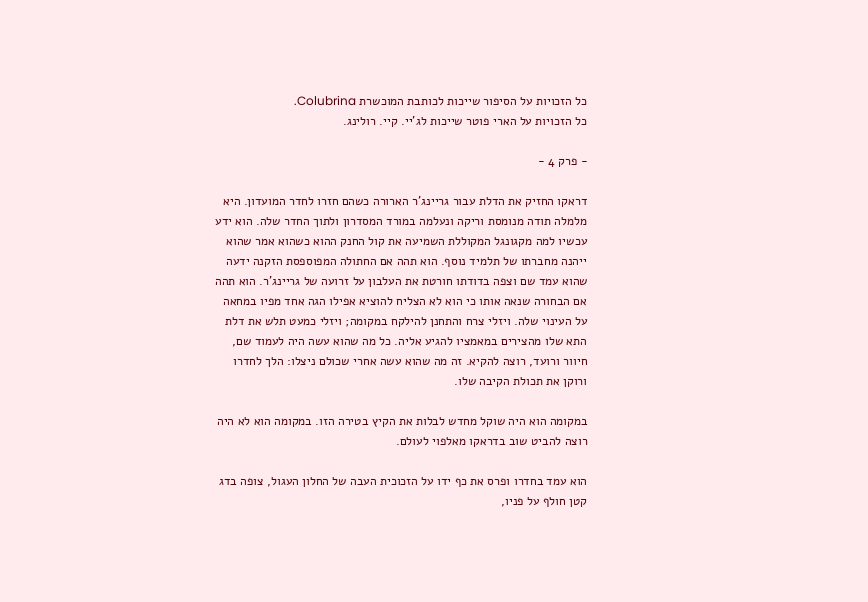כל הזכויות על הסיפור שייכות לכותבת המוכשרת Colubrina.
כל הזכויות על הארי פוטר שייכות לג'יי. קיי. רולינג.

- פרק 4 -

דראקו החזיק את הדלת עבור גריינג'ר הארורה כשהם חזרו לחדר המועדון. היא מלמלה תודה מנומסת וריקה ונעלמה במורד המסדרון ולתוך החדר שלה. הוא ידע עכשיו למה מקגונגל המקוללת השמיעה את קול החנק ההוא כשהוא אמר שהוא ייהנה מחברתו של תלמיד נוסף. הוא תהה אם החתולה המפוספסת הזקנה ידעה שהוא עמד שם וצפה בדודתו חורטת את העלבון על זרועה של גריינג'ר. הוא תהה אם הבחורה שנאה אותו כי הוא לא הצליח להוציא אפילו הגה אחד מפיו במחאה על העינוי שלה. ויזלי צרח והתחנן להילקח במקומה; ויזלי כמעט תלש את דלת התא שלו מהצירים במאמציו להגיע אליה. כל מה שהוא עשה היה לעמוד שם, חיוור ורועד, רוצה להקיא. זה מה שהוא עשה אחרי שכולם ניצלו: הלך לחדרו ורוקן את תכולת הקיבה שלו.

במקומה הוא היה שוקל מחדש לבלות את הקיץ בטירה הזו. במקומה הוא לא היה רוצה להביט שוב בדראקו מאלפוי לעולם.

הוא עמד בחדרו ופרס את כף ידו על הזכוכית העבה של החלון העגול, צופה בדג קטן חולף על פניו,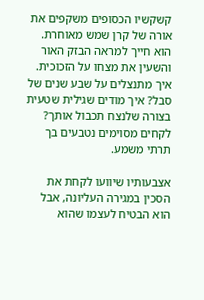קשקשיו הכסופים משקפים את אורה של קרן שמש מאוחרת. הוא חייך למראה הבזק האור והשעין את מצחו על הזכוכית. איך מתנצלים על שבע שנים של סבל? איך מודים שגילית שטעית בצורה שלנצח תכבול אותך? לקחים מסוימים נטבעים בך תרתי משמע.

אצבעותיו שיוועו לקחת את הסכין במגירה העליונה, אבל הוא הבטיח לעצמו שהוא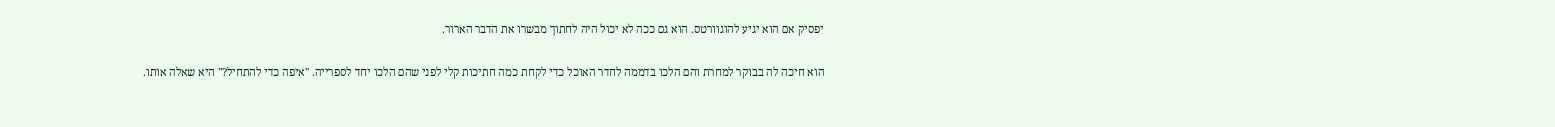יפסיק אם הוא יגיע להוגוורטס. הוא גם ככה לא יכול היה לחתוך מבשרו את הדבר הארור.

הוא חיכה לה בבוקר למחרת והם הלכו בדממה לחדר האוכל כדי לקחת כמה חתיכות קלי לפני שהם הלכו יחד לספרייה. "איפה כדי להתחיל?" היא שאלה אותו.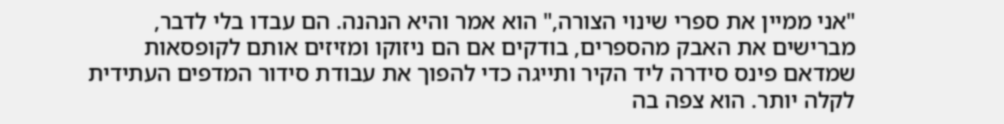"אני ממיין את ספרי שינוי הצורה," הוא אמר והיא הנהנה. הם עבדו בלי לדבר, מברישים את האבק מהספרים, בודקים אם הם ניזוקו ומזיזים אותם לקופסאות שמדאם פינס סידרה ליד הקיר ותייגה כדי להפוך את עבודת סידור המדפים העתידית לקלה יותר. הוא צפה בה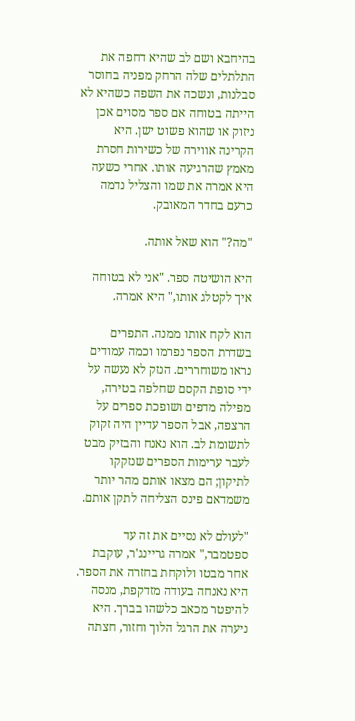בהיחבא ושם לב שהיא דחפה את התלתלים שלה הרחק מפניה בחוסר סבלנות, ונשכה את השפה כשהיא לא הייתה בטוחה אם ספר מסוים אכן ניזוק או שהוא פשוט ישן. היא הקרינה אווירה של כשירות חסרת מאמץ שהרגיעה אותו. אחרי כשעה היא אמרה את שמו והצליל נדמה כרעם בחדר המאובק.

"מה?" הוא שאל אותה.

היא הושיטה ספר. "אני לא בטוחה איך לקטלג אותו," היא אמרה.

הוא לקח אותו ממנה. התפרים בשדרת הספר נפרמו וכמה עמודים נראו משוחררים. הנזק לא נעשה על ידי סופת הקסם שחלפה בטירה, מפילה מדפים ושופכת ספרים על הרצפה, אבל הספר עדיין היה זקוק לתשומת לב. הוא נאנח והבזיק מבט לעבר ערימות הספרים שנזקקו לתיקון; הם מצאו אותם מהר יותר משמדאם פינס הצליחה לתקן אותם.

"לעולם לא נסיים את זה עד ספטמבר," אמרה גריינג'ר, עוקבת אחר מבטו ולוקחת בחזרה את הספר. היא נאנחה בעודה מזדקפת, מנסה להיפטר מכאב כלשהו בברך. היא ניערה את הרגל הלוך וחזור, חצתה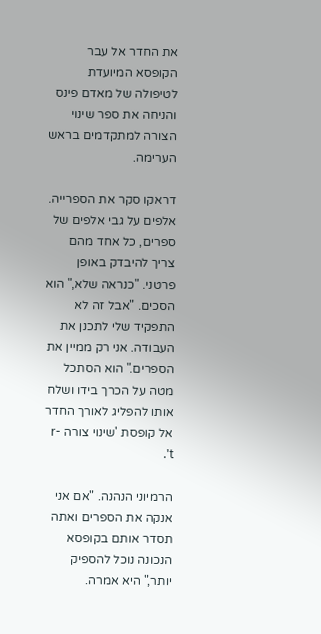את החדר אל עבר הקופסא המיועדת לטיפולה של מאדם פינס והניחה את ספר שינוי הצורה למתקדמים בראש הערימה.

דראקו סקר את הספרייה. אלפים על גבי אלפים של ספרים, כל אחד מהם צריך להיבדק באופן פרטני. "כנראה שלא," הוא הסכים. "אבל זה לא התפקיד שלי לתכנן את העבודה. אני רק ממיין את הספרים." הוא הסתכל מטה על הכרך בידו ושלח אותו להפליג לאורך החדר אל קופסת 'שינוי צורה r-t'.

הרמיוני הנהנה. "אם אני אנקה את הספרים ואתה תסדר אותם בקופסא הנכונה נוכל להספיק יותר," היא אמרה.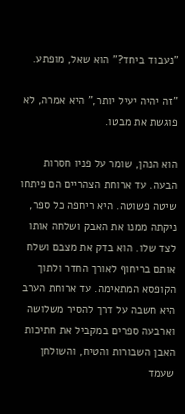"נעבוד ביחד?" הוא שאל, מופתע.

"זה יהיה יעיל יותר," היא אמרה, לא פוגשת את מבטו.

הוא הנהן, שומר על פניו חסרות הבעה. עד ארוחת הצהריים הם פיתחו שיטה פשוטה. היא ריחפה כל ספר, ניקתה ממנו את האבק ושלחה אותו לצד שלו. הוא בדק את מצבם ושלח אותם בריחוף לאורך החדר ולתוך הקופסא המתאימה. עד ארוחת הערב היא חשבה על דרך להסיר משלושה וארבעה ספרים במקביל את חתיכות האבן השבורות והטיח, והשולחן שעמד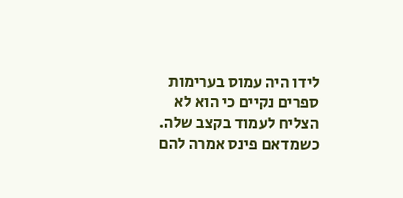לידו היה עמוס בערימות ספרים נקיים כי הוא לא הצליח לעמוד בקצב שלה. כשמדאם פינס אמרה להם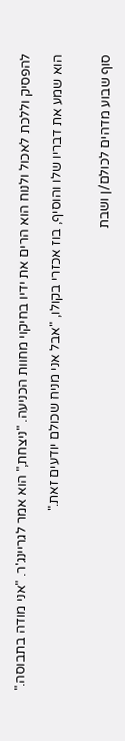להפסיק וללכת לאכול ולנוח הוא הרים את ידיו בחיקוי מחוות הכניעה. "ניצחת," הוא אמר לגריינג'ר. "אני מודה בתבוסה."

הוא שמע את דבריו שלו והוסיף, בוז אכזרי בקולו, "אבל אני מניח שכולם יודעים זאת."


סוף שבוע מדהים לכולם/ן ושבת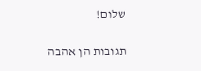שלום!

תגובות הן אהבה